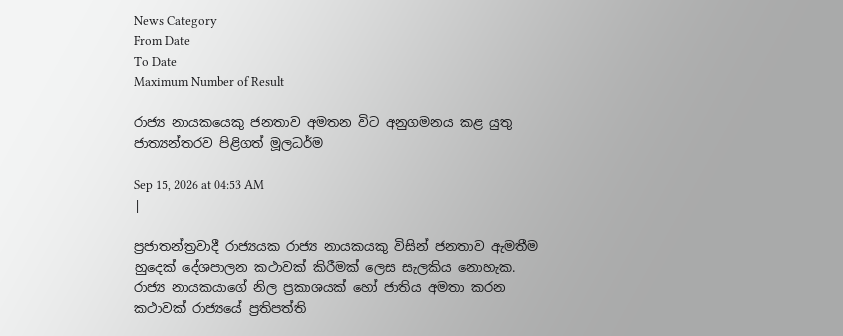News Category
From Date
To Date
Maximum Number of Result

රාජ්‍ය නායකයෙකු ජනතාව අමතන විට අනුගමනය කළ යුතු ජාත්‍යන්තරව පිළිගත් මූලධර්ම

Sep 15, 2026 at 04:53 AM
|

ප්‍රජාතන්ත්‍රවාදී රාජ්‍යයක රාජ්‍ය නායකයකු විසින් ජනතාව ඇමතීම හුදෙක් දේශපාලන කථාවක් කිරීමක් ලෙස සැලකිය නොහැක. රාජ්‍ය නායකයාගේ නිල ප්‍රකාශයක් හෝ ජාතිය අමතා කරන කථාවක් රාජ්‍යයේ ප්‍රතිපත්ති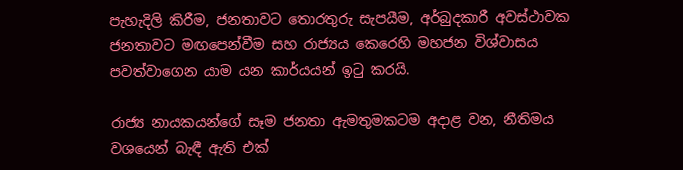පැහැදිලි කිරීම, ජනතාවට තොරතුරු සැපයීම, අර්බුදකාරී අවස්ථාවක ජනතාවට මඟපෙන්වීම සහ රාජ්‍යය කෙරෙහි මහජන විශ්වාසය පවත්වාගෙන යාම යන කාර්යයන් ඉටු කරයි.

රාජ්‍ය නායකයන්ගේ සෑම ජනතා ඇමතුමකටම අදාළ වන, නීතිමය වශයෙන් බැඳී ඇති එක්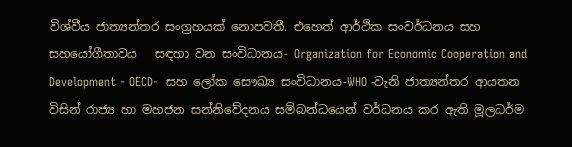විශ්වීය ජාත්‍යන්තර සංග්‍රහයක් නොපවතී. එහෙත් ආර්ථික සංවර්ධනය සහ සහයෝගීතාවය   සඳහා වන සංවිධානය- Organization for Economic Cooperation and Development - OECD-  සහ ලෝක සෞඛ්‍ය සංවිධානය-WHO -වැනි ජාත්‍යන්තර ආයතන විසින් රාජ්‍ය හා මහජන සන්නිවේදනය සම්බන්ධයෙන් වර්ධනය කර ඇති මූලධර්ම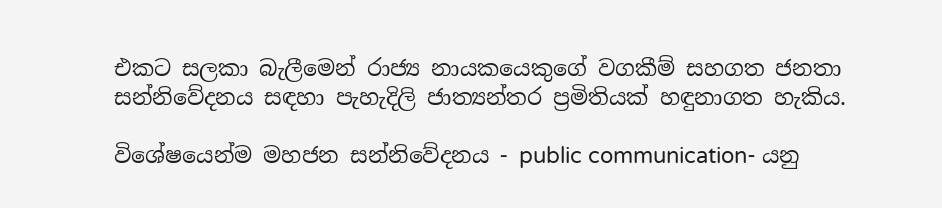එකට සලකා බැලීමෙන් රාජ්‍ය නායකයෙකුගේ වගකීම් සහගත ජනතා සන්නිවේදනය සඳහා පැහැදිලි ජාත්‍යන්තර ප්‍රමිතියක් හඳුනාගත හැකිය.

විශේෂයෙන්ම මහජන සන්නිවේදනය - public communication- යනු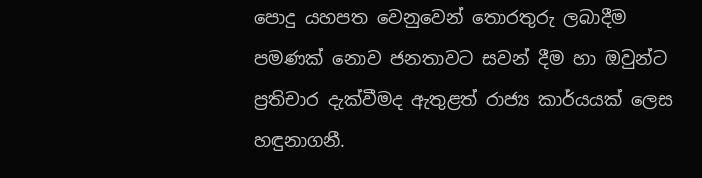පොදු යහපත වෙනුවෙන් තොරතුරු ලබාදීම පමණක් නොව ජනතාවට සවන් දීම හා ඔවුන්ට ප්‍රතිචාර දැක්වීමද ඇතුළත් රාජ්‍ය කාර්යයක් ලෙස හඳුනාගනී.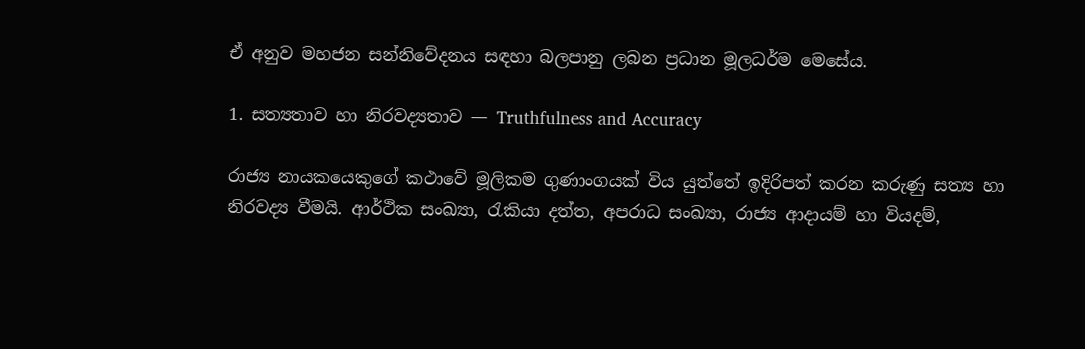ඒ අනුව මහජන සන්නිවේදනය සඳහා බලපානු ලබන ප්‍රධාන මූලධර්ම මෙසේය.

1. සත්‍යතාව හා නිරවද්‍යතාව — Truthfulness and Accuracy

රාජ්‍ය නායකයෙකුගේ කථාවේ මූලිකම ගුණාංගයක් විය යුත්තේ ඉදිරිපත් කරන කරුණු සත්‍ය හා නිරවද්‍ය වීමයි. ආර්ථික සංඛ්‍යා, රැකියා දත්ත, අපරාධ සංඛ්‍යා, රාජ්‍ය ආදායම් හා වියදම්,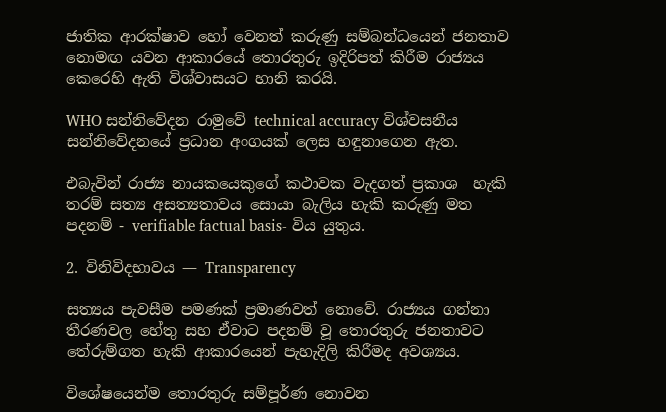ජාතික ආරක්ෂාව හෝ වෙනත් කරුණු සම්බන්ධයෙන් ජනතාව නොමඟ යවන ආකාරයේ තොරතුරු ඉදිරිපත් කිරීම රාජ්‍යය කෙරෙහි ඇති විශ්වාසයට හානි කරයි.

WHO සන්නිවේදන රාමුවේ technical accuracy විශ්වසනීය සන්නිවේදනයේ ප්‍රධාන අංගයක් ලෙස හඳුනාගෙන ඇත.

එබැවින් රාජ්‍ය නායකයෙකුගේ කථාවක වැදගත් ප්‍රකාශ  හැකි තරම් සත්‍ය අසත්‍යතාවය සොයා බැලිය හැකි කරුණු මත පදනම් - verifiable factual basis- විය යුතුය.

2. විනිවිදභාවය — Transparency

සත්‍යය පැවසීම පමණක් ප්‍රමාණවත් නොවේ. රාජ්‍යය ගන්නා තීරණවල හේතු සහ ඒවාට පදනම් වූ තොරතුරු ජනතාවට තේරුම්ගත හැකි ආකාරයෙන් පැහැදිලි කිරීමද අවශ්‍යය.

විශේෂයෙන්ම තොරතුරු සම්පූර්ණ නොවන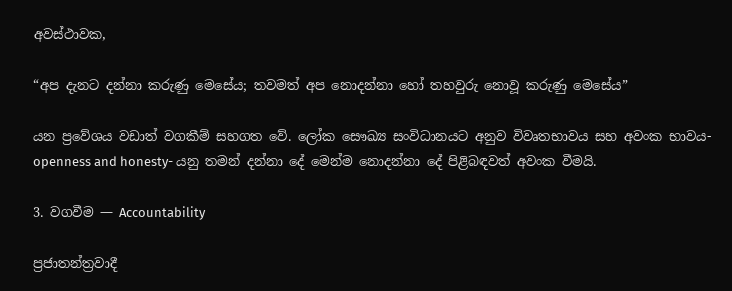අවස්ථාවක,

“අප දැනට දන්නා කරුණු මෙසේය; තවමත් අප නොදන්නා හෝ තහවුරු නොවූ කරුණු මෙසේය”

යන ප්‍රවේශය වඩාත් වගකීම් සහගත වේ. ලෝක සෞඛ්‍ය සංවිධානයට අනුව විවෘතභාවය සහ අවංක භාවය-openness and honesty- යනු තමන් දන්නා දේ මෙන්ම නොදන්නා දේ පිළිබඳවත් අවංක වීමයි.

3. වගවීම — Accountability

ප්‍රජාතන්ත්‍රවාදී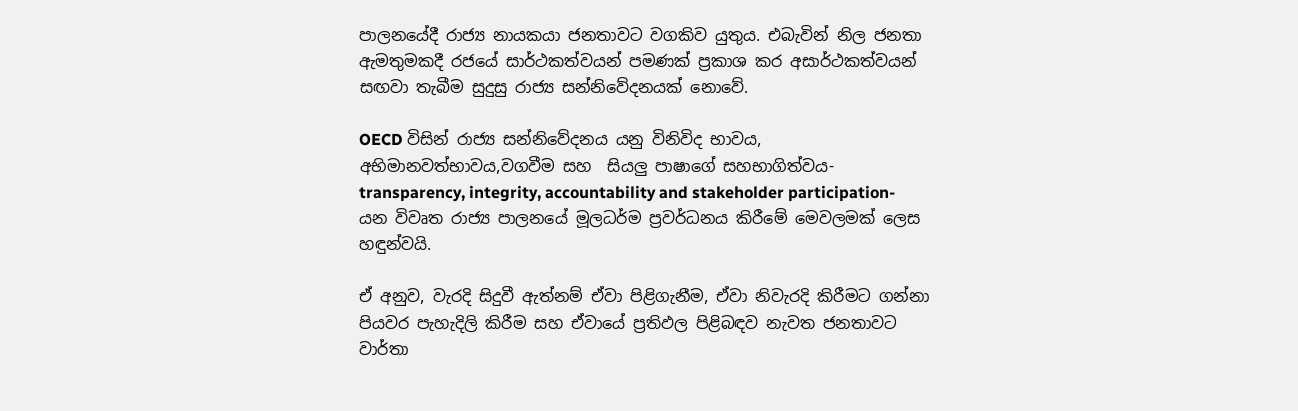පාලනයේදී රාජ්‍ය නායකයා ජනතාවට වගකිව යුතුය. එබැවින් නිල ජනතා ඇමතුමකදී රජයේ සාර්ථකත්වයන් පමණක් ප්‍රකාශ කර අසාර්ථකත්වයන් සඟවා තැබීම සුදුසු රාජ්‍ය සන්නිවේදනයක් නොවේ.

OECD විසින් රාජ්‍ය සන්නිවේදනය යනු විනිවිද භාවය, අභිමානවත්භාවය,වගවීම සහ  සියලු පාෂාගේ සහභාගිත්වය- transparency, integrity, accountability and stakeholder participation- යන විවෘත රාජ්‍ය පාලනයේ මූලධර්ම ප්‍රවර්ධනය කිරීමේ මෙවලමක් ලෙස හඳුන්වයි.

ඒ අනුව, වැරදි සිදුවී ඇත්නම් ඒවා පිළිගැනීම, ඒවා නිවැරදි කිරීමට ගන්නා පියවර පැහැදිලි කිරීම සහ ඒවායේ ප්‍රතිඵල පිළිබඳව නැවත ජනතාවට වාර්තා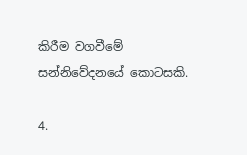කිරීම වගවීමේ සන්නිවේදනයේ කොටසකි.

4.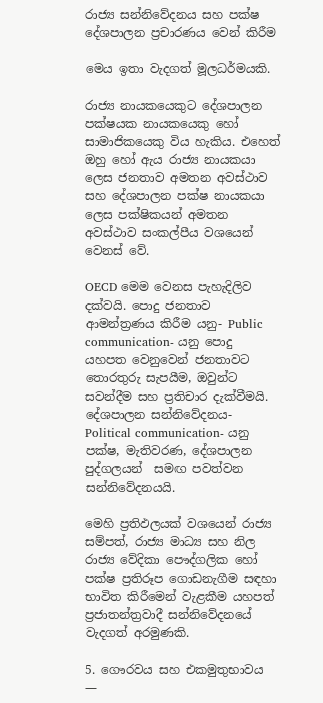රාජ්‍ය සන්නිවේදනය සහ පක්ෂ දේශපාලන ප්‍රචාරණය වෙන් කිරීම

මෙය ඉතා වැදගත් මූලධර්මයකි.

රාජ්‍ය නායකයෙකුට දේශපාලන පක්ෂයක නායකයෙකු හෝ සාමාජිකයෙකු විය හැකිය. එහෙත් ඔහු හෝ ඇය රාජ්‍ය නායකයා ලෙස ජනතාව අමතන අවස්ථාව සහ දේශපාලන පක්ෂ නායකයා ලෙස පක්ෂිකයන් අමතන අවස්ථාව සංකල්පීය වශයෙන් වෙනස් වේ.

OECD මෙම වෙනස පැහැදිලිව දක්වයි. පොදු ජනතාව ආමන්ත්‍රණය කිරීම යනු- Public communication- යනු පොදු යහපත වෙනුවෙන් ජනතාවට තොරතුරු සැපයීම, ඔවුන්ට සවන්දීම සහ ප්‍රතිචාර දැක්වීමයි. දේශපාලන සන්නිවේදනය- Political communication- යනු පක්ෂ, මැතිවරණ, දේශපාලන පුද්ගලයන්  සමඟ පවත්වන සන්නිවේදනයයි.

මෙහි ප්‍රතිඵලයක් වශයෙන් රාජ්‍ය සම්පත්, රාජ්‍ය මාධ්‍ය සහ නිල රාජ්‍ය වේදිකා පෞද්ගලික හෝ පක්ෂ ප්‍රතිරූප ගොඩනැගීම සඳහා භාවිත කිරීමෙන් වැළකීම යහපත් ප්‍රජාතන්ත්‍රවාදී සන්නිවේදනයේ වැදගත් අරමුණකි.

5. ගෞරවය සහ එකමුතුභාවය —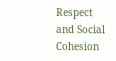Respect and Social Cohesion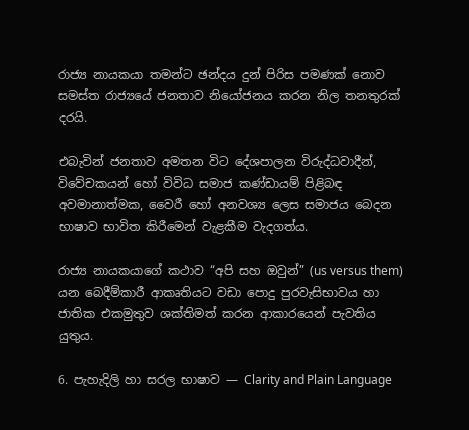රාජ්‍ය නායකයා තමන්ට ඡන්දය දුන් පිරිස පමණක් නොව සමස්ත රාජ්‍යයේ ජනතාව නියෝජනය කරන නිල තනතුරක් දරයි.

එබැවින් ජනතාව අමතන විට දේශපාලන විරුද්ධවාදීන්, විවේචකයන් හෝ විවිධ සමාජ කණ්ඩායම් පිළිබඳ අවමානාත්මක, වෛරී හෝ අනවශ්‍ය ලෙස සමාජය බෙදන භාෂාව භාවිත කිරීමෙන් වැළකීම වැදගත්ය.

රාජ්‍ය නායකයාගේ කථාව “අපි සහ ඔවුන්” (us versus them) යන බෙදීම්කාරී ආකෘතියට වඩා පොදු පුරවැසිභාවය හා ජාතික එකමුතුව ශක්තිමත් කරන ආකාරයෙන් පැවතිය යුතුය.

6. පැහැදිලි හා සරල භාෂාව — Clarity and Plain Language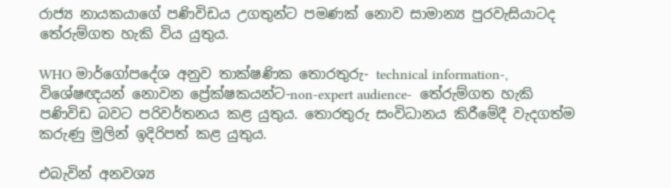රාජ්‍ය නායකයාගේ පණිවිඩය උගතුන්ට පමණක් නොව සාමාන්‍ය පුරවැසියාටද තේරුම්ගත හැකි විය යුතුය.

WHO මාර්ගෝපදේශ අනුව තාක්ෂණික තොරතුරු- technical information-, විශේෂඥයන් නොවන ප්‍රේක්ෂකයන්ට-non-expert audience-  තේරුම්ගත හැකි පණිවිඩ බවට පරිවර්තනය කළ යුතුය. තොරතුරු සංවිධානය කිරීමේදී වැදගත්ම කරුණු මුලින් ඉදිරිපත් කළ යුතුය.

එබැවින් අනවශ්‍ය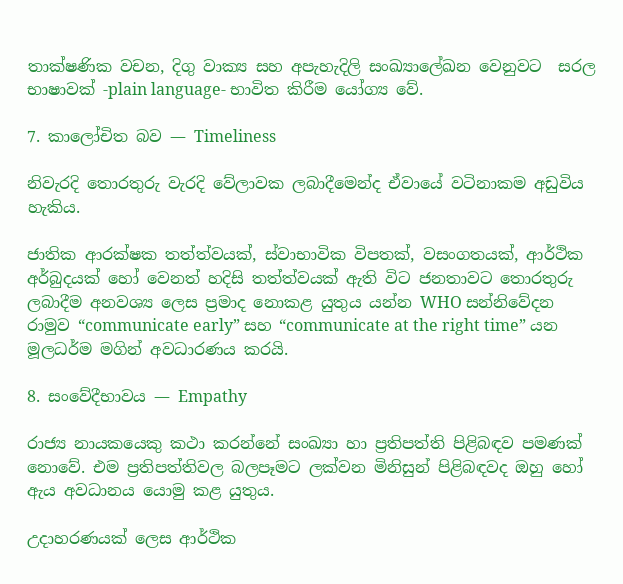තාක්ෂණික වචන, දිගු වාක්‍ය සහ අපැහැදිලි සංඛ්‍යාලේඛන වෙනුවට  සරල භාෂාවක් -plain language- භාවිත කිරීම යෝග්‍ය වේ.

7. කාලෝචිත බව — Timeliness

නිවැරදි තොරතුරු වැරදි වේලාවක ලබාදීමෙන්ද ඒවායේ වටිනාකම අඩුවිය හැකිය.

ජාතික ආරක්ෂක තත්ත්වයක්, ස්වාභාවික විපතක්, වසංගතයක්, ආර්ථික අර්බුදයක් හෝ වෙනත් හදිසි තත්ත්වයක් ඇති විට ජනතාවට තොරතුරු ලබාදීම අනවශ්‍ය ලෙස ප්‍රමාද නොකළ යුතුය යන්න WHO සන්නිවේදන රාමුව “communicate early” සහ “communicate at the right time” යන මූලධර්ම මගින් අවධාරණය කරයි.

8. සංවේදීභාවය — Empathy

රාජ්‍ය නායකයෙකු කථා කරන්නේ සංඛ්‍යා හා ප්‍රතිපත්ති පිළිබඳව පමණක් නොවේ. එම ප්‍රතිපත්තිවල බලපෑමට ලක්වන මිනිසුන් පිළිබඳවද ඔහු හෝ ඇය අවධානය යොමු කළ යුතුය.

උදාහරණයක් ලෙස ආර්ථික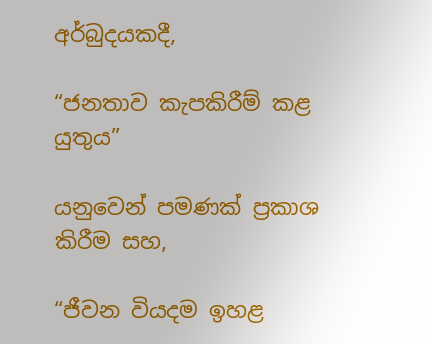අර්බුදයකදී,

“ජනතාව කැපකිරීම් කළ යුතුය”

යනුවෙන් පමණක් ප්‍රකාශ කිරීම සහ,

“ජීවන වියදම ඉහළ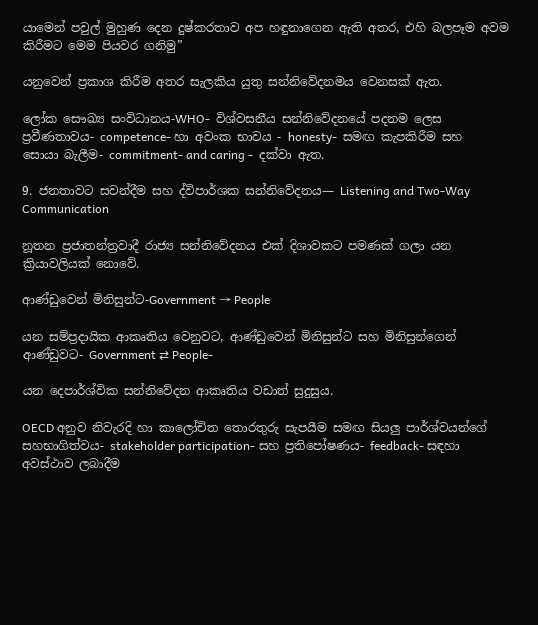යාමෙන් පවුල් මුහුණ දෙන දුෂ්කරතාව අප හඳුනාගෙන ඇති අතර, එහි බලපෑම අවම කිරීමට මෙම පියවර ගනිමු”

යනුවෙන් ප්‍රකාශ කිරීම අතර සැලකිය යුතු සන්නිවේදනමය වෙනසක් ඇත.

ලෝක සෞඛ්‍ය සංවිධානය-WHO-  විශ්වසනීය සන්නිවේදනයේ පදනම ලෙස ප්‍රවීණතාවය- competence- හා අවංක භාවය - honesty-  සමඟ කැපකිරීම සහ සොයා බැලීම- commitment- and caring -  දක්වා ඇත.

9. ජනතාවට සවන්දීම සහ ද්විපාර්ශක සන්නිවේදනය— Listening and Two-Way Communication

නූතන ප්‍රජාතන්ත්‍රවාදී රාජ්‍ය සන්නිවේදනය එක් දිශාවකට පමණක් ගලා යන ක්‍රියාවලියක් නොවේ.

ආණ්ඩුවෙන් මිනිසුන්ට-Government → People

යන සම්ප්‍රදායික ආකෘතිය වෙනුවට, ආණ්ඩුවෙන් මිනිසුන්ට සහ මිනිසුන්ගෙන් ආණ්ඩුවට- Government ⇄ People-

යන දෙපාර්ශ්වික සන්නිවේදන ආකෘතිය වඩාත් සුදුසුය.

OECD අනුව නිවැරදි හා කාලෝචිත තොරතුරු සැපයීම සමඟ සියලු පාර්ශ්වයන්ගේ සහභාගිත්වය- stakeholder participation- සහ ප්‍රතිපෝෂණය- feedback- සඳහා අවස්ථාව ලබාදීම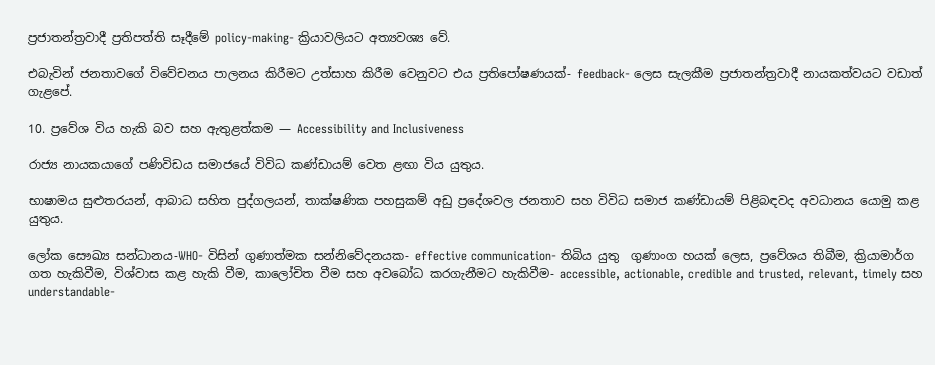ප්‍රජාතන්ත්‍රවාදී ප්‍රතිපත්ති සෑදීමේ policy-making- ක්‍රියාවලියට අත්‍යවශ්‍ය වේ.

එබැවින් ජනතාවගේ විවේචනය පාලනය කිරීමට උත්සාහ කිරීම වෙනුවට එය ප්‍රතිපෝෂණයක්- feedback- ලෙස සැලකීම ප්‍රජාතන්ත්‍රවාදී නායකත්වයට වඩාත් ගැළපේ.

10. ප්‍රවේශ විය හැකි බව සහ ඇතුළත්කම — Accessibility and Inclusiveness

රාජ්‍ය නායකයාගේ පණිවිඩය සමාජයේ විවිධ කණ්ඩායම් වෙත ළඟා විය යුතුය.

භාෂාමය සුළුතරයන්, ආබාධ සහිත පුද්ගලයන්, තාක්ෂණික පහසුකම් අඩු ප්‍රදේශවල ජනතාව සහ විවිධ සමාජ කණ්ඩායම් පිළිබඳවද අවධානය යොමු කළ යුතුය.

ලෝක සෞඛ්‍ය සන්ධානය-WHO- විසින් ගුණාත්මක සන්නිවේදනයක- effective communication- තිබිය යුතු  ගුණාංග හයක් ලෙස, ප්‍රවේශය තිබීම, ක්‍රියාමාර්ග ගත හැකිවීම, විශ්වාස කළ හැකි වීම, කාලෝචිත වීම සහ අවබෝධ කරගැනීමට හැකිවීම- accessible, actionable, credible and trusted, relevant, timely සහ understandable-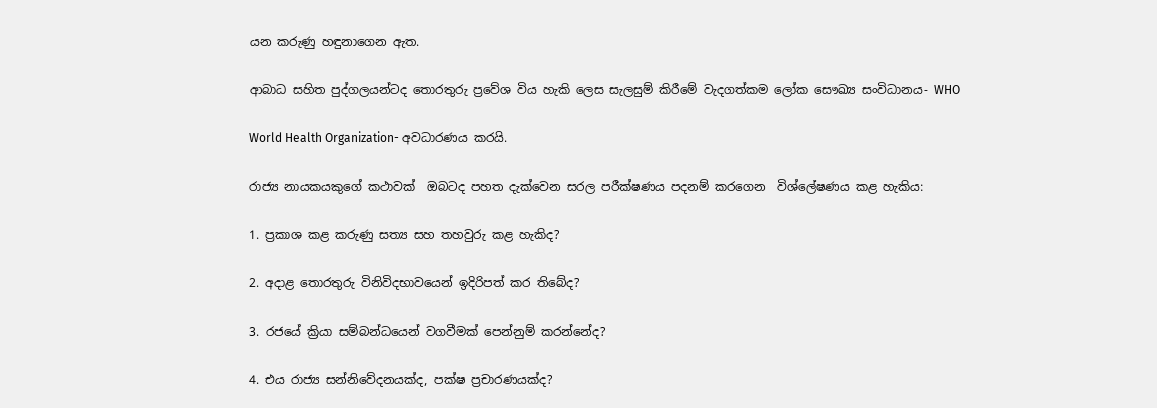යන කරුණු හඳුනාගෙන ඇත.

ආබාධ සහිත පුද්ගලයන්ටද තොරතුරු ප්‍රවේශ විය හැකි ලෙස සැලසුම් කිරීමේ වැදගත්කම ලෝක සෞඛ්‍ය සංවිධානය- WHO

World Health Organization- අවධාරණය කරයි.

රාජ්‍ය නායකයකුගේ කථාවක්  ඔබටද පහත දැක්වෙන සරල පරීක්ෂණය පදනම් කරගෙන  විශ්ලේෂණය කළ හැකිය:

1. ප්‍රකාශ කළ කරුණු සත්‍ය සහ තහවුරු කළ හැකිද?

2. අදාළ තොරතුරු විනිවිදභාවයෙන් ඉදිරිපත් කර තිබේද?

3. රජයේ ක්‍රියා සම්බන්ධයෙන් වගවීමක් පෙන්නුම් කරන්නේද?

4. එය රාජ්‍ය සන්නිවේදනයක්ද, පක්ෂ ප්‍රචාරණයක්ද?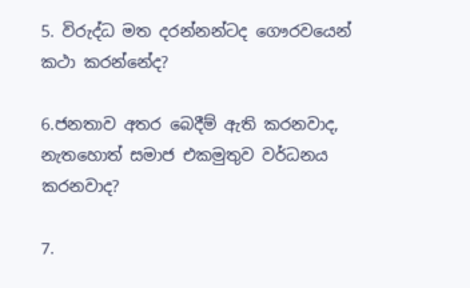5. විරුද්ධ මත දරන්නන්ටද ගෞරවයෙන් කථා කරන්නේද?

6.ජනතාව අතර බෙදීම් ඇති කරනවාද, නැතහොත් සමාජ එකමුතුව වර්ධනය කරනවාද?

7.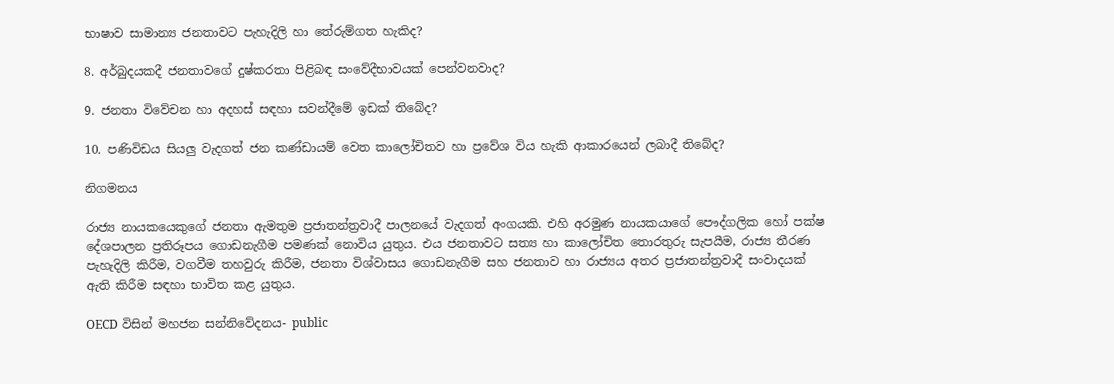භාෂාව සාමාන්‍ය ජනතාවට පැහැදිලි හා තේරුම්ගත හැකිද?

8. අර්බුදයකදී ජනතාවගේ දුෂ්කරතා පිළිබඳ සංවේදීභාවයක් පෙන්වනවාද?

9. ජනතා විවේචන හා අදහස් සඳහා සවන්දීමේ ඉඩක් තිබේද?

10. පණිවිඩය සියලු වැදගත් ජන කණ්ඩායම් වෙත කාලෝචිතව හා ප්‍රවේශ විය හැකි ආකාරයෙන් ලබාදී තිබේද?

නිගමනය

රාජ්‍ය නායකයෙකුගේ ජනතා ඇමතුම ප්‍රජාතන්ත්‍රවාදී පාලනයේ වැදගත් අංගයකි. එහි අරමුණ නායකයාගේ පෞද්ගලික හෝ පක්ෂ දේශපාලන ප්‍රතිරූපය ගොඩනැගීම පමණක් නොවිය යුතුය. එය ජනතාවට සත්‍ය හා කාලෝචිත තොරතුරු සැපයීම, රාජ්‍ය තීරණ පැහැදිලි කිරීම, වගවීම තහවුරු කිරීම, ජනතා විශ්වාසය ගොඩනැගීම සහ ජනතාව හා රාජ්‍යය අතර ප්‍රජාතන්ත්‍රවාදී සංවාදයක් ඇති කිරීම සඳහා භාවිත කළ යුතුය.

OECD විසින් මහජන සන්නිවේදනය- public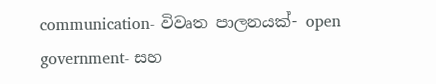communication- විවෘත පාලනයක්- open government- සහ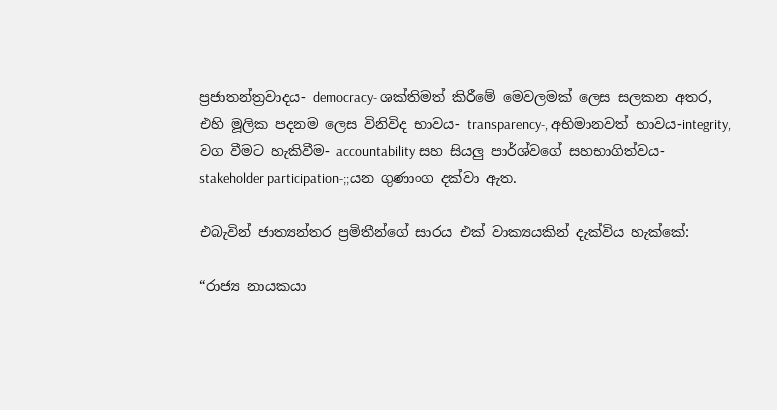ප්‍රජාතන්ත්‍රවාදය- democracy- ශක්තිමත් කිරීමේ මෙවලමක් ලෙස සලකන අතර, එහි මූලික පදනම ලෙස විනිවිද භාවය- transparency-, අභිමානවත් භාවය-integrity, වග වීමට හැකිවීම- accountability සහ සියලු පාර්ශ්වගේ සහභාගිත්වය- stakeholder participation-;;යන ගුණාංග දක්වා ඇත.

එබැවින් ජාත්‍යන්තර ප්‍රමිතීන්ගේ සාරය එක් වාක්‍යයකින් දැක්විය හැක්කේ:

“රාජ්‍ය නායකයා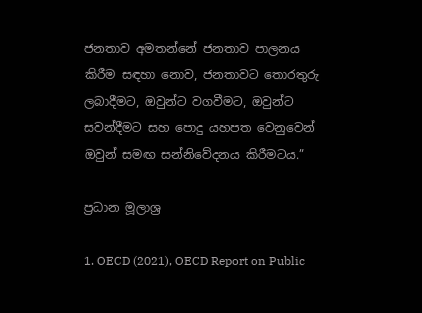ජනතාව අමතන්නේ ජනතාව පාලනය කිරීම සඳහා නොව, ජනතාවට තොරතුරු ලබාදීමට, ඔවුන්ට වගවීමට, ඔවුන්ට සවන්දීමට සහ පොදු යහපත වෙනුවෙන් ඔවුන් සමඟ සන්නිවේදනය කිරීමටය.”

ප්‍රධාන මූලාශ්‍ර

1. OECD (2021), OECD Report on Public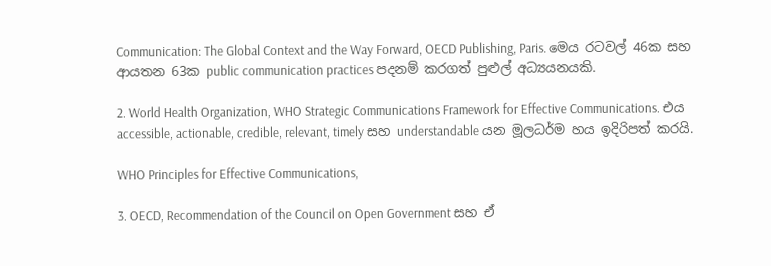Communication: The Global Context and the Way Forward, OECD Publishing, Paris. මෙය රටවල් 46ක සහ ආයතන 63ක public communication practices පදනම් කරගත් පුළුල් අධ්‍යයනයකි.

2. World Health Organization, WHO Strategic Communications Framework for Effective Communications. එය accessible, actionable, credible, relevant, timely සහ understandable යන මූලධර්ම හය ඉදිරිපත් කරයි.

WHO Principles for Effective Communications,

3. OECD, Recommendation of the Council on Open Government සහ ඒ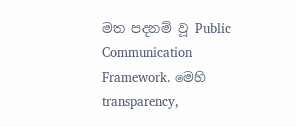මත පදනම් වූ Public Communication Framework. මෙහි transparency,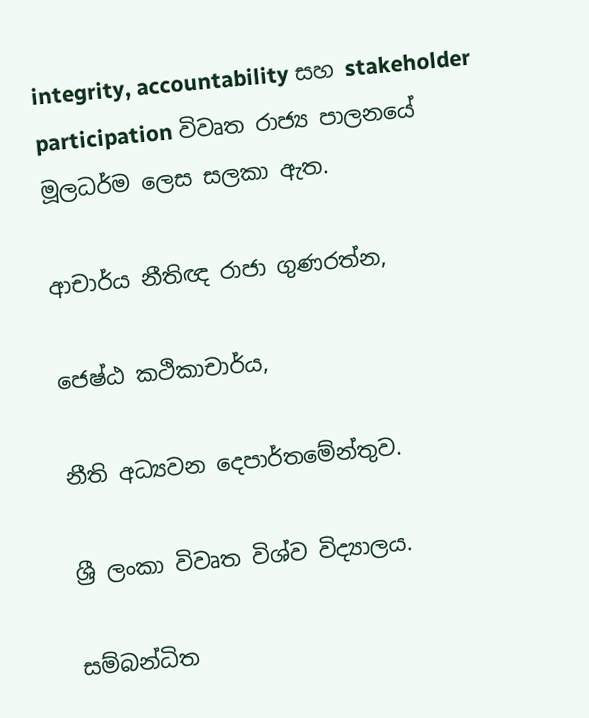integrity, accountability සහ stakeholder participation විවෘත රාජ්‍ය පාලනයේ මූලධර්ම ලෙස සලකා ඇත.

ආචාර්ය නීතිඥ රාජා ගුණරත්න,

ජෙෂ්ඨ කථිකාචාර්ය,

නීති අධ්‍යවන දෙපාර්තමේන්තුව.

ශ්‍රී ලංකා විවෘත විශ්ව විද්‍යාලය.

සම්බන්ධිත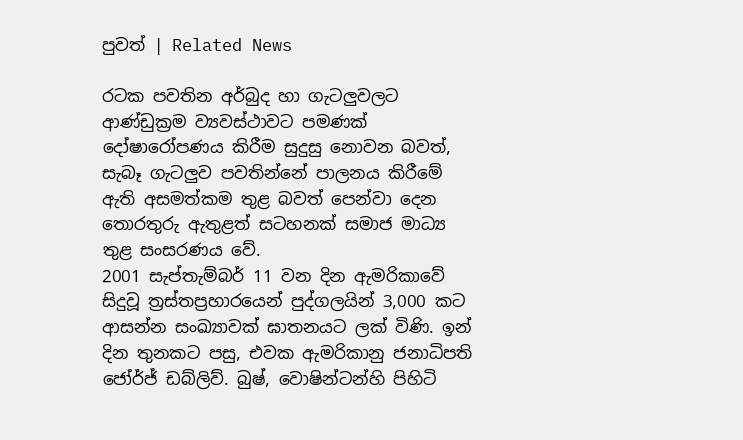පුවත් | Related News

රටක පවතින අර්බුද හා ගැටලුවලට ආණ්ඩුක්‍රම ව්‍යවස්ථාවට පමණක් දෝෂාරෝපණය කිරීම සුදුසු නොවන බවත්, සැබෑ ගැටලුව පවතින්නේ පාලනය කිරීමේ ඇති අසමත්කම තුළ බවත් පෙන්වා දෙන තොරතුරු ඇතුළත් සටහනක් සමාජ මාධ්‍ය තුළ සංසරණය වේ.
2001 සැප්තැම්බර් 11 වන දින ඇමරිකාවේ සිදුවූ ත්‍රස්තප්‍රහාරයෙන් පුද්ගලයින් 3,000 කට ආසන්න සංඛ්‍යාවක් ඝාතනයට ලක් විණි. ඉන් දින තුනකට පසු, එවක ඇමරිකානු ජනාධිපති ජෝර්ජ් ඩබ්ලිව්. බුෂ්, වොෂින්ටන්හි පිහිටි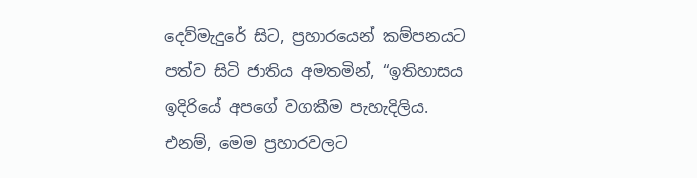දෙව්මැදුරේ සිට, ප්‍රහාරයෙන් කම්පනයට පත්ව සිටි ජාතිය අමතමින්, “ඉතිහාසය ඉදිරියේ අපගේ වගකීම පැහැදිලිය. එනම්, මෙම ප්‍රහාරවලට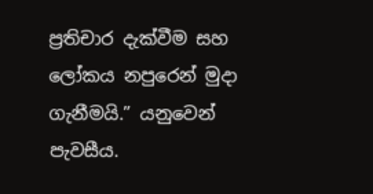ප්‍රතිචාර දැක්වීම සහ ලෝකය නපුරෙන් මුදා ගැනීමයි.” යනුවෙන් පැවසීය.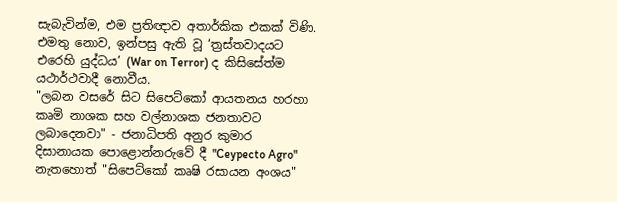සැබැවින්ම, එම ප්‍රතිඥාව අතාර්කික එකක් විණි. එමතු නොව, ඉන්පසු ඇති වූ ‘ත්‍රස්තවාදයට එරෙහි යුද්ධය’ (War on Terror) ද කිසිසේත්ම යථාර්ථවාදී නොවීය.
"ලබන වසරේ සිට සිපෙට්කෝ ආයතනය හරහා කෘමි නාශක සහ වල්නාශක ජනතාවට ලබාදෙනවා" - ජනාධිපති අනුර කුමාර දිසානායක පොළොන්නරුවේ දී "Ceypecto Agro" නැතහොත් "සිපෙට්කෝ කෘෂි රසායන අංශය"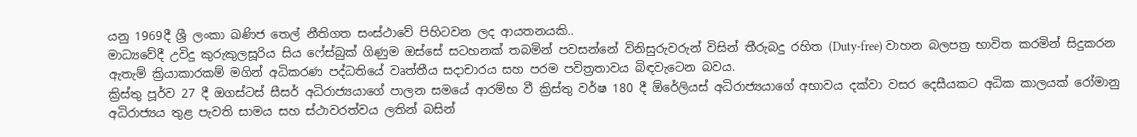යනු 1969දී ශ්‍රී ලංකා ඛණිජ තෙල් නීතිගත සංස්ථාවේ පිහිටවන ලද ආයතනයකි..
මාධ්‍යවේදී උවිදු කුරුකුලසූරිය සිය ෆේස්බුක් ගිණුම ඔස්සේ සටහනක් තබමින් පවසන්නේ විනිසුරුවරුන් විසින් තීරුබදු රහිත (Duty-free) වාහන බලපත්‍ර භාවිත කරමින් සිදුකරන ඇතැම් ක්‍රියාකාරකම් මගින් අධිකරණ පද්ධතියේ වෘත්තීය සදාචාරය සහ පරම පවිත්‍රතාවය බිඳවැටෙන බවය.
ක්‍රිස්තු පූර්ව 27 දී ඔගස්ටස් සීසර් අධිරාජ්‍යයාගේ පාලන සමයේ ආරම්භ වී ක්‍රිස්තු වර්ෂ 180 දී ඕරේලියස් අධිරාජ්‍යයාගේ අභාවය දක්වා වසර දෙසීයකට අධික කාලයක් රෝමානු අධිරාජ්‍යය තුළ පැවති සාමය සහ ස්ථාවරත්වය ලතින් බසින්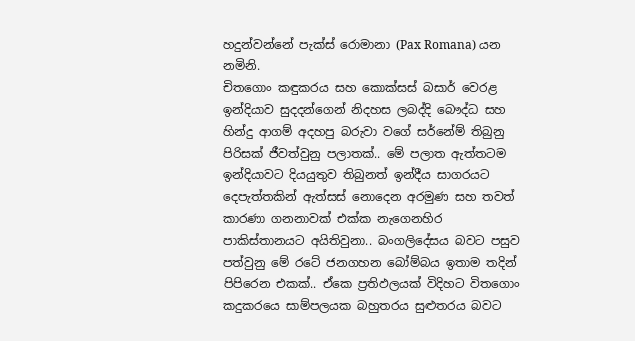හදුන්වන්නේ පැක්ස් රොමානා (Pax Romana) යන නමිනි.
චිතගොං කඳුකරය සහ කොක්සස් බසාර් වෙරළ ඉන්දියාව සුදදන්ගෙන් නිදහස ලබද්දි බෞද්ධ සහ හින්දු ආගම් අදහපු බරුවා වගේ සර්නේම් තිබුනු පිරිසක් ජීවත්වුනු පලාතක්.. මේ පලාත ඇත්තටම ඉන්දියාවට දියයුතුව තිබුනත් ඉන්දීය සාගරයට දෙපැත්තකින් ඇත්සස් නොදෙන අරමුණ සහ තවත් කාරණා ගනනාවක් එක්ක නැගෙනහිර පාකිස්තානයට අයිතිවුනා.. බංගලිදේසය බවට පසුව පත්වුනු මේ රටේ ජනගහන බෝම්බය ඉතාම තදින් පිපිරෙන එකක්.. ඒකෙ ප්‍රතිඵලයක් විදිහට විතගොං කදුකරයෙ සාම්පලයක බහුතරය සුළුතරය බවට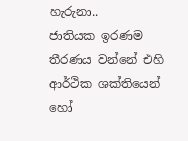හැරුනා..
ජාතියක ඉරණම තීරණය වන්නේ එහි ආර්ථික ශක්තියෙන් හෝ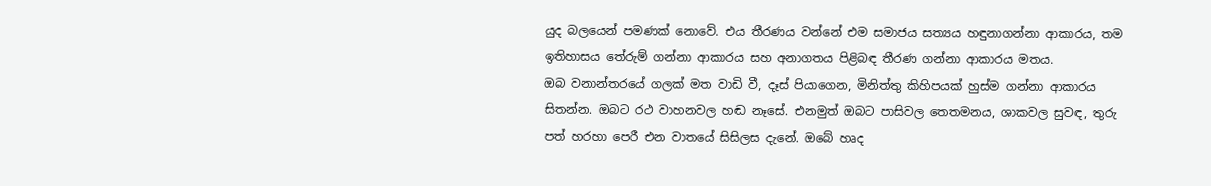යුද බලයෙන් පමණක් නොවේ. එය තීරණය වන්නේ එම සමාජය සත්‍යය හඳුනාගන්නා ආකාරය, තම ඉතිහාසය තේරුම් ගන්නා ආකාරය සහ අනාගතය පිළිබඳ තීරණ ගන්නා ආකාරය මතය.
ඔබ වනාන්තරයේ ගලක් මත වාඩි වී, දෑස් පියාගෙන, මිනිත්තු කිහිපයක් හුස්ම ගන්නා ආකාරය සිතන්න. ඔබට රථ වාහනවල හඬ නෑසේ. එනමුත් ඔබට පාසිවල තෙතමනය, ශාකවල සුවඳ, තුරු පත් හරහා පෙරී එන වාතයේ සිසිලස දැනේ. ඔබේ හෘද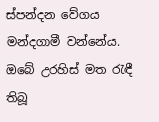ස්පන්දන වේගය මන්දගාමී වන්නේය. ඔබේ උරහිස් මත රැඳී තිබූ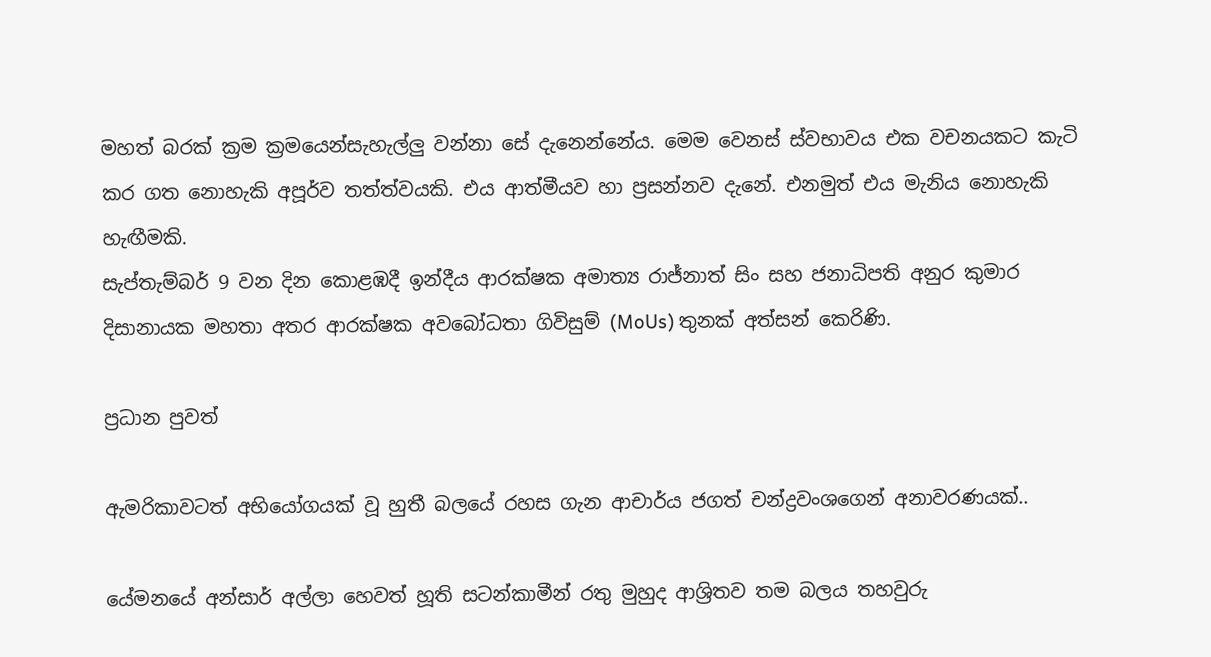මහත් බරක් ක්‍රම ක්‍රමයෙන්සැහැල්ලු වන්නා සේ දැනෙන්නේය. මෙම වෙනස් ස්වභාවය එක වචනයකට කැටි කර ගත නොහැකි අපූර්ව තත්ත්වයකි. එය ආත්මීයව හා ප්‍රසන්නව දැනේ. එනමුත් එය මැනිය නොහැකි හැඟීමකි.
සැප්තැම්බර් 9 වන දින කොළඹදී ඉන්දීය ආරක්ෂක අමාත්‍ය රාජ්නාත් සිං සහ ජනාධිපති අනුර කුමාර දිසානායක මහතා අතර ආරක්ෂක අවබෝධතා ගිවිසුම් (MoUs) තුනක් අත්සන් කෙරිණි.

ප්‍රධාන පුවත්

ඇමරිකාවටත් අභියෝගයක් වූ හුතී බලයේ රහස ගැන ආචාර්ය ජගත් චන්ද්‍රවංශගෙන් අනාවරණයක්..

යේමනයේ අන්සාර් අල්ලා හෙවත් හූති සටන්කාමීන් රතු මුහුද ආශ්‍රිතව තම බලය තහවුරු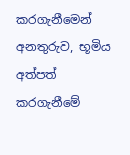කරගැනීමෙන් අනතුරුව, භූමිය අත්පත් කරගැනීමේ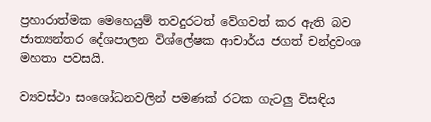ප්‍රහාරාත්මක මෙහෙයුම් තවදුරටත් වේගවත් කර ඇති බව ජාත්‍යන්තර දේශපාලන විශ්ලේෂක ආචාර්ය ජගත් චන්ද්‍රවංශ මහතා පවසයි.

ව්‍යවස්ථා සංශෝධනවලින් පමණක් රටක ගැටලු විසඳිය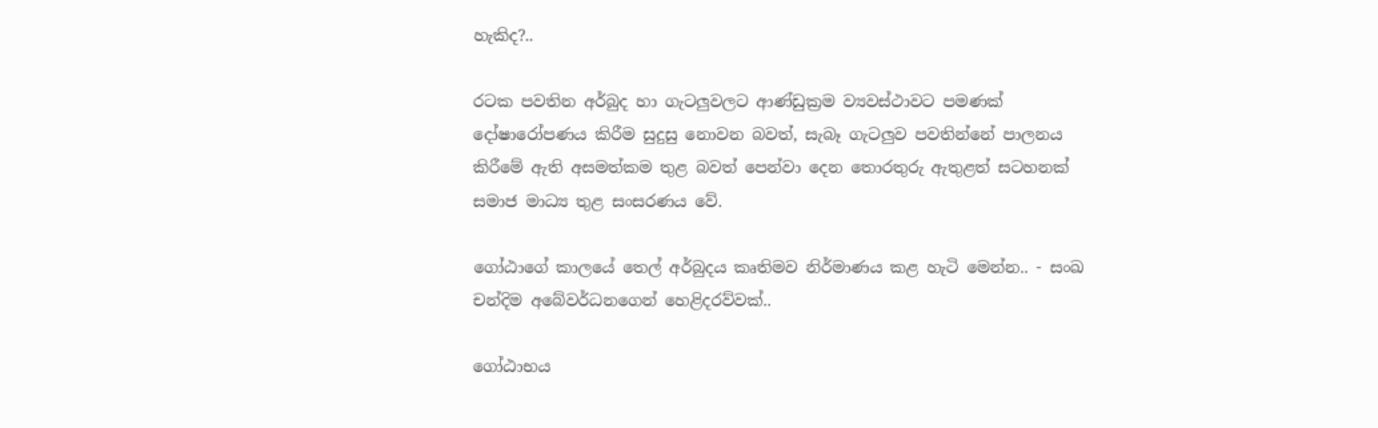හැකිද?..

රටක පවතින අර්බුද හා ගැටලුවලට ආණ්ඩුක්‍රම ව්‍යවස්ථාවට පමණක් දෝෂාරෝපණය කිරීම සුදුසු නොවන බවත්, සැබෑ ගැටලුව පවතින්නේ පාලනය කිරීමේ ඇති අසමත්කම තුළ බවත් පෙන්වා දෙන තොරතුරු ඇතුළත් සටහනක් සමාජ මාධ්‍ය තුළ සංසරණය වේ.

ගෝඨාගේ කාලයේ තෙල් අර්බුදය කෘතිමව නිර්මාණය කළ හැටි මෙන්න.. - සංඛ චන්දිම අබේවර්ධනගෙන් හෙළිදරව්වක්..

ගෝඨාභය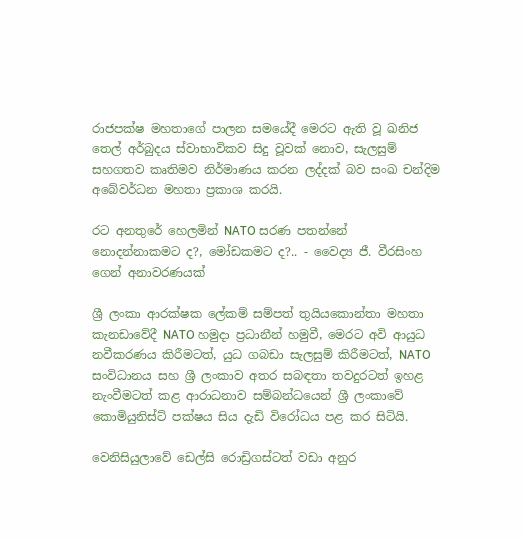රාජපක්ෂ මහතාගේ පාලන සමයේදී මෙරට ඇති වූ ඛනිජ තෙල් අර්බුදය ස්වාභාවිකව සිදු වූවක් නොව, සැලසුම් සහගතව කෘතිමව නිර්මාණය කරන ලද්දක් බව සංඛ චන්දිම අබේවර්ධන මහතා ප්‍රකාශ කරයි.

රට අනතුරේ හෙලමින් NATO සරණ පතන්නේ නොදන්නාකමට ද?, මෝඩකමට ද?.. - වෛද්‍ය ජී. වීරසිංහ ගෙන් අනාවරණයක්

ශ්‍රී ලංකා ආරක්ෂක ලේකම් සම්පත් තුයියකොන්තා මහතා කැනඩාවේදී NATO හමුදා ප්‍රධානීන් හමුවී, මෙරට අවි ආයුධ නවීකරණය කිරීමටත්, යුධ ගබඩා සැලසුම් කිරීමටත්, NATO සංවිධානය සහ ශ්‍රී ලංකාව අතර සබඳතා තවදුරටත් ඉහළ නැංවීමටත් කළ ආරාධනාව සම්බන්ධයෙන් ශ්‍රී ලංකාවේ කොමියුනිස්ට් පක්ෂය සිය දැඩි විරෝධය පළ කර සිටියි.

වෙනිසියුලාවේ ඩෙල්සි රොඩ්‍රිගස්ටත් වඩා අනුර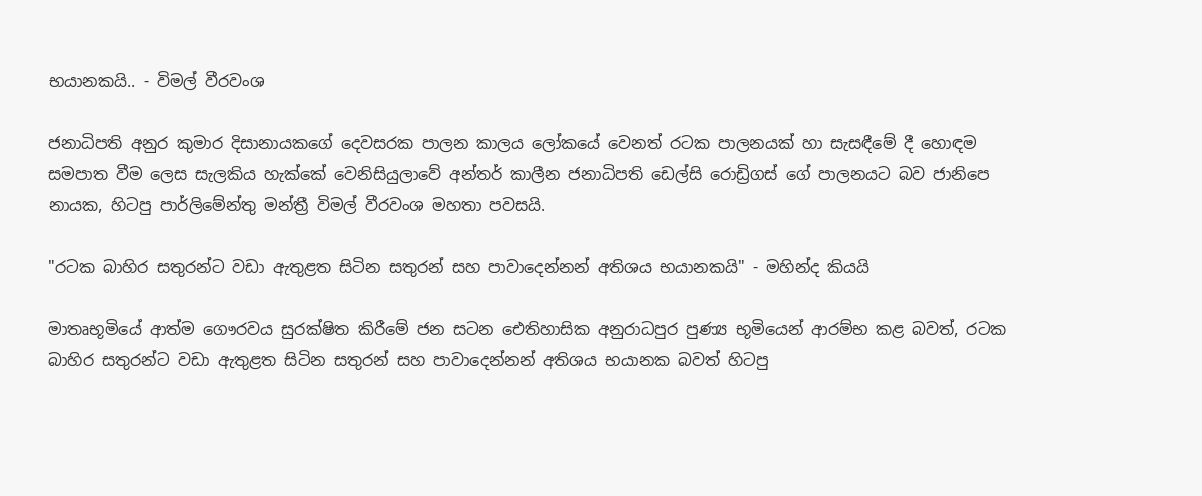භයානකයි.. - විමල් වීරවංශ

ජනාධිපති අනුර කුමාර දිසානායකගේ දෙවසරක පාලන කාලය ලෝකයේ වෙනත් රටක පාලනයක් හා සැසඳීමේ දී හොඳම සමපාත වීම ලෙස සැලකිය හැක්කේ වෙනිසියුලාවේ අන්තර් කාලීන ජනාධිපති ඩෙල්සි රොඩ්‍රිගස් ගේ පාලනයට බව ජානිපෙ නායක, හිටපු පාර්ලිමේන්තු මන්ත්‍රී විමල් වීරවංශ මහතා පවසයි.

"රටක බාහිර සතුරන්ට වඩා ඇතුළත සිටින සතුරන් සහ පාවාදෙන්නන් අතිශය භයානකයි" - මහින්ද කියයි

මාතෘභූමියේ ආත්ම ගෞරවය සුරක්ෂිත කිරීමේ ජන සටන ඓතිහාසික අනුරාධපුර පුණ්‍ය භූමියෙන් ආරම්භ කළ බවත්, රටක බාහිර සතුරන්ට වඩා ඇතුළත සිටින සතුරන් සහ පාවාදෙන්නන් අතිශය භයානක බවත් හිටපු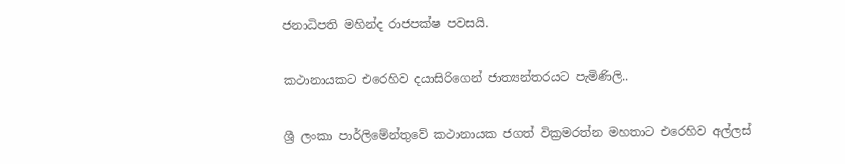ජනාධිපති මහින්ද රාජපක්ෂ පවසයි.

කථානායකට එරෙහිව දයාසිරිගෙන් ජාත්‍යන්තරයට පැමිණිලි..

ශ්‍රී ලංකා පාර්ලිමේන්තුවේ කථානායක ජගත් වික්‍රමරත්න මහතාට එරෙහිව අල්ලස්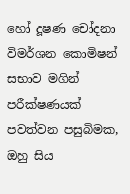හෝ දූෂණ චෝදනා විමර්ශන කොමිෂන් සභාව මගින් පරීක්ෂණයක් පවත්වන පසුබිමක, ඔහු සිය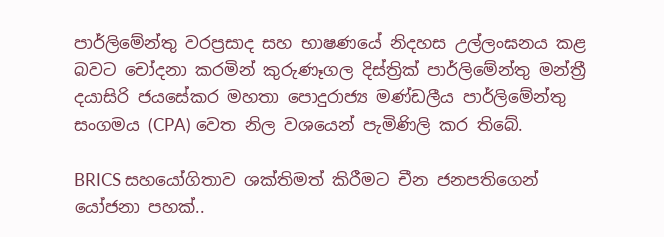පාර්ලිමේන්තු වරප්‍රසාද සහ භාෂණයේ නිදහස උල්ලංඝනය කළ බවට චෝදනා කරමින් කුරුණෑගල දිස්ත්‍රික් පාර්ලිමේන්තු මන්ත්‍රී දයාසිරි ජයසේකර මහතා පොදුරාජ්‍ය මණ්ඩලීය පාර්ලිමේන්තු සංගමය (CPA) වෙත නිල වශයෙන් පැමිණිලි කර තිබේ.

BRICS සහයෝගිතාව ශක්තිමත් කිරීමට චීන ජනපතිගෙන් යෝජනා පහක්..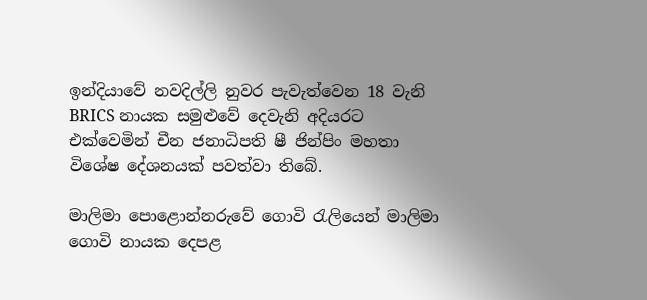ඉන්දියාවේ නවදිල්ලි නුවර පැවැත්වෙන 18 වැනි BRICS නායක සමුළුවේ දෙවැනි අදියරට එක්වෙමින් චීන ජනාධිපති ෂී ජින්පිං මහතා විශේෂ දේශනයක් පවත්වා තිබේ.

මාලිමා පොළොන්නරුවේ ගොවි රැලියෙන් මාලිමා ගොවි නායක දෙපළ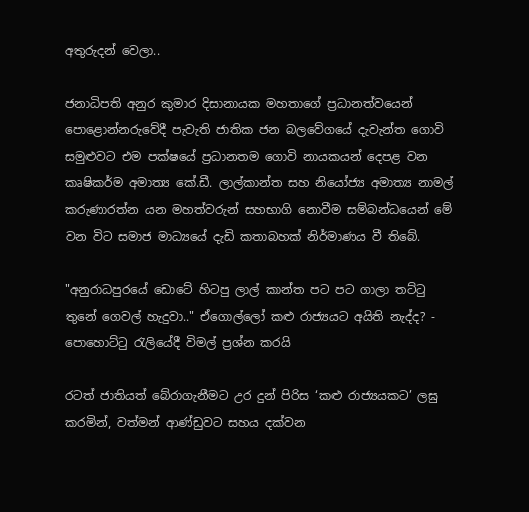අතුරුදන් වෙලා..

ජනාධිපති අනුර කුමාර දිසානායක මහතාගේ ප්‍රධානත්වයෙන් පොළොන්නරුවේදී පැවැති ජාතික ජන බලවේගයේ දැවැන්ත ගොවි සමුළුවට එම පක්ෂයේ ප්‍රධානතම ගොවි නායකයන් දෙපළ වන කෘෂිකර්ම අමාත්‍ය කේ.ඩී. ලාල්කාන්ත සහ නියෝජ්‍ය අමාත්‍ය නාමල් කරුණාරත්න යන මහත්වරුන් සහභාගි නොවීම සම්බන්ධයෙන් මේ වන විට සමාජ මාධ්‍යයේ දැඩි කතාබහක් නිර්මාණය වී තිබේ.

"අනුරාධපුරයේ ඩොටේ හිටපු ලාල් කාන්ත පට පට ගාලා තට්ටු තුනේ ගෙවල් හැදුවා.." ඒගොල්ලෝ කළු රාජ්‍යයට අයිති නැද්ද? - පොහොට්ටු රැලියේදී විමල් ප්‍රශ්න කරයි

රටත් ජාතියත් බේරාගැනීමට උර දුන් පිරිස ‘කළු රාජ්‍යයකට’ ලඝු කරමින්, වත්මන් ආණ්ඩුවට සහය දක්වන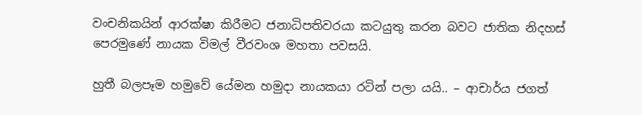වංචනිකයින් ආරක්ෂා කිරීමට ජනාධිපතිවරයා කටයුතු කරන බවට ජාතික නිදහස් පෙරමුණේ නායක විමල් වීරවංශ මහතා පවසයි.

හුතී බලපෑම හමුවේ යේමන හමුදා නායකයා රටින් පලා යයි.. – ආචාර්ය ජගත්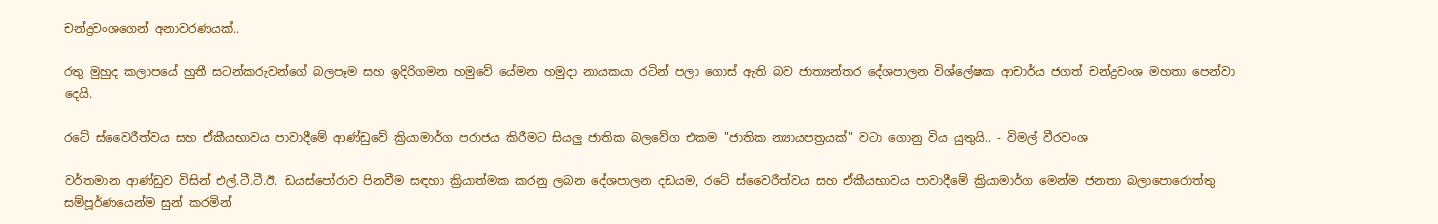චන්ද්‍රවංශගෙන් අනාවරණයක්..

රතු මුහුද කලාපයේ හුතී සටන්කරුවන්ගේ බලපෑම සහ ඉදිරිගමන හමුවේ යේමන හමුදා නායකයා රටින් පලා ගොස් ඇති බව ජාත්‍යන්තර දේශපාලන විශ්ලේෂක ආචාර්ය ජගත් චන්ද්‍රවංශ මහතා පෙන්වා දෙයි.

රටේ ස්වෛරීත්වය සහ ඒකීයභාවය පාවාදීමේ ආණ්ඩුවේ ක්‍රියාමාර්ග පරාජය කිරීමට සියලු ජාතික බලවේග එකම "ජාතික න්‍යායපත්‍රයක්" වටා ගොනු විය යුතුයි.. - විමල් වීරවංශ

වර්තමාන ආණ්ඩුව විසින් එල්.ටී.ටී.ඊ. ඩයස්පෝරාව පිනවීම සඳහා ක්‍රියාත්මක කරනු ලබන දේශපාලන දඩයම, රටේ ස්වෛරීත්වය සහ ඒකීයභාවය පාවාදීමේ ක්‍රියාමාර්ග මෙන්ම ජනතා බලාපොරොත්තු සම්පූර්ණයෙන්ම සුන් කරමින්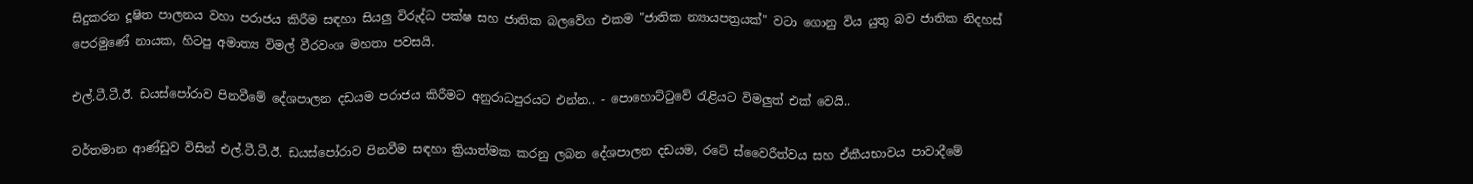සිදුකරන දූෂිත පාලනය වහා පරාජය කිරීම සඳහා සියලු විරුද්ධ පක්ෂ සහ ජාතික බලවේග එකම "ජාතික න්‍යායපත්‍රයක්" වටා ගොනු විය යුතු බව ජාතික නිදහස් පෙරමුණේ නායක, හිටපු අමාත්‍ය විමල් වීරවංශ මහතා පවසයි.

එල්.ටී.ටී.ඊ. ඩයස්පෝරාව පිනවීමේ දේශපාලන දඩයම පරාජය කිරීමට අනුරාධපුරයට එන්න.. - පොහොට්ටුවේ රැළියට විමලුත් එක් වෙයි..

වර්තමාන ආණ්ඩුව විසින් එල්.ටී.ටී.ඊ. ඩයස්පෝරාව පිනවීම සඳහා ක්‍රියාත්මක කරනු ලබන දේශපාලන දඩයම, රටේ ස්වෛරීත්වය සහ ඒකීයභාවය පාවාදීමේ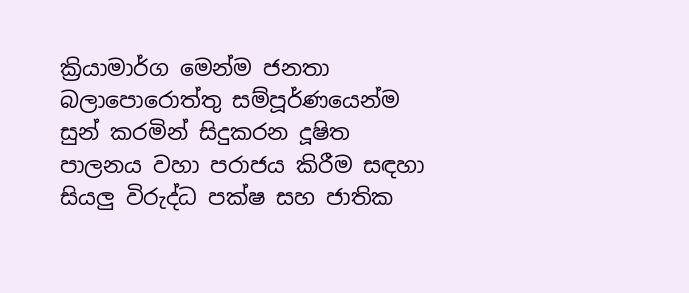ක්‍රියාමාර්ග මෙන්ම ජනතා බලාපොරොත්තු සම්පූර්ණයෙන්ම සුන් කරමින් සිදුකරන දූෂිත පාලනය වහා පරාජය කිරීම සඳහා සියලු විරුද්ධ පක්ෂ සහ ජාතික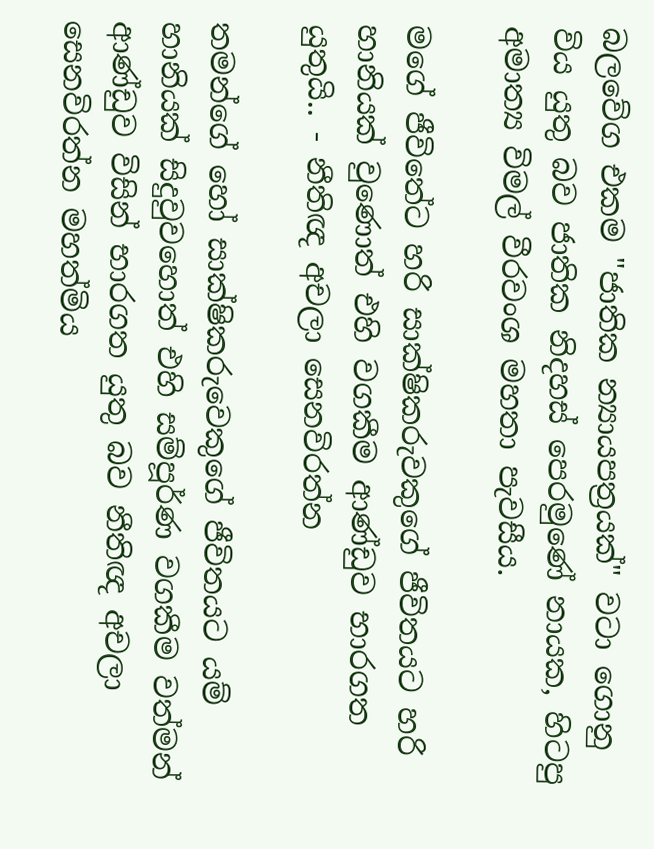බලවේග එකම "ජාතික න්‍යායපත්‍රයක්" වටා ගොනු විය යුතු බව ජාතික නිදහස් පෙරමුණේ නායක, හිටපු අමාත්‍ය විමල් වීරවංශ මහතා පැවසීය.

මගේ ජීවිතේට හරි සාක්ෂිකරුවකුගේ ජීවිතයට හරි හානියක් වුණොත් එහි වගකීම ආණ්ඩුව භාරගත යුතුයි.. - නීතිඥ අචලා සෙනවිරත්න

තමන්ගේ හෝ සාක්ෂිකරුවෙකුගේ ජීවිතයට යම් හානියක් සිදුවුවහොත් එහි සම්පූර්ණ වගකීම වත්මන් ආණ්ඩුව විසින් භාරගත යුතු බව නීතිඥ අචලා සෙනවිරත්න මහත්මිය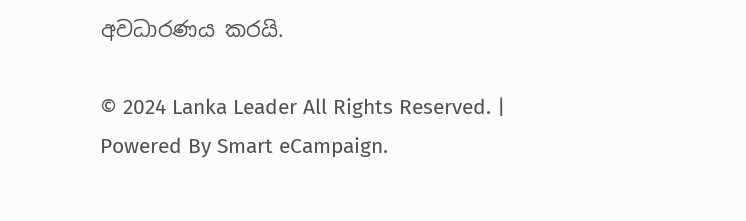අවධාරණය කරයි.

© 2024 Lanka Leader All Rights Reserved. |
Powered By Smart eCampaign.